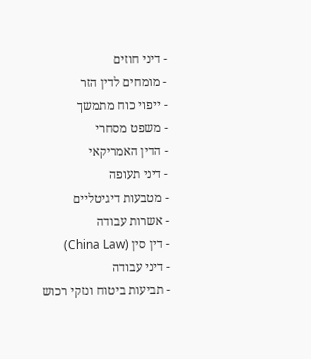- דיני חוזים
- מומחים לדין הזר
- ייפוי כוח מתמשך
- משפט מסחרי
- הדין האמריקאי
- דיני תעופה
- מטבעות דיגיטליים
- אשרות עבודה
- דין סין (China Law)
- דיני עבודה
- תביעות ביטוח ונזקי רכוש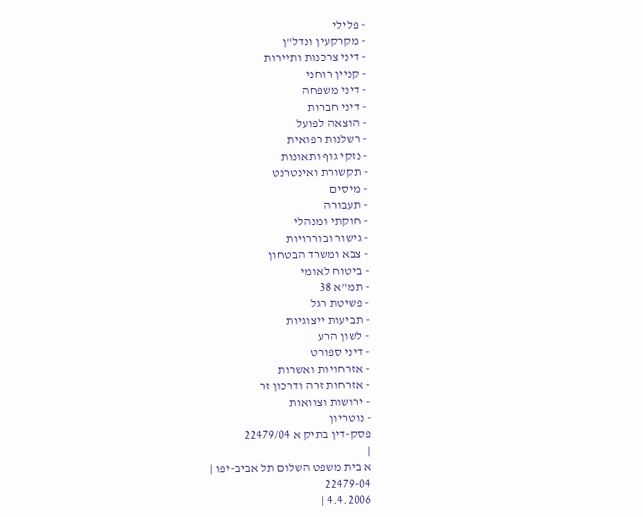- פלילי
- מקרקעין ונדל"ן
- דיני צרכנות ותיירות
- קניין רוחני
- דיני משפחה
- דיני חברות
- הוצאה לפועל
- רשלנות רפואית
- נזקי גוף ותאונות
- תקשורת ואינטרנט
- מיסים
- תעבורה
- חוקתי ומנהלי
- גישור ובוררויות
- צבא ומשרד הבטחון
- ביטוח לאומי
- תמ"א 38
- פשיטת רגל
- תביעות ייצוגיות
- לשון הרע
- דיני ספורט
- אזרחויות ואשרות
- אזרחות זרה ודרכון זר
- ירושות וצוואות
- נוטריון
פסק-דין בתיק א 22479/04
|
א בית משפט השלום תל אביב-יפו |
22479-04
4.4.2006 |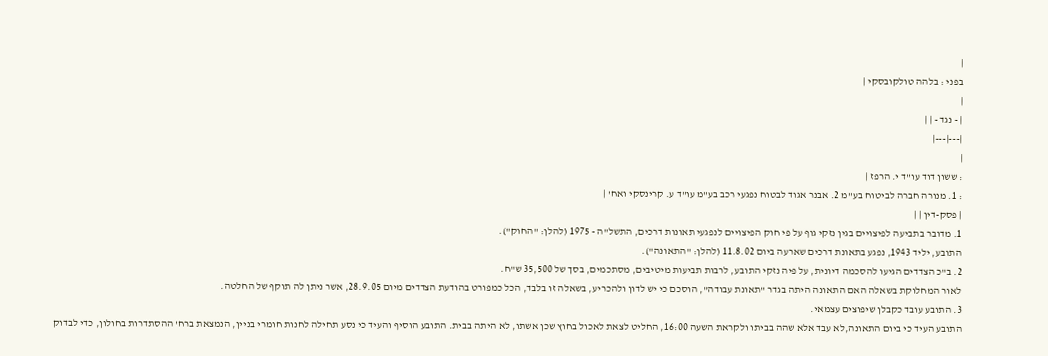|
בפני : בלהה טולקובסקי |
|
| - נגד - | |
|---|---|
|
: ששון דוד עו"ד י. הרפז |
: 1. מנורה חברה לביטוח בע"מ 2. אבנר אגוד לבטוח נפגעי רכב בע"מ עו"ד ע. קרינסקי ואח' |
| פסק-דין | |
1. מדובר בתביעה לפיצויים בגין נזקי גוף על פי חוק הפיצויים לנפגעי תאונות דרכים, התשל"ה - 1975 (להלן: "החוק").
התובע, יליד 1943, נפגע בתאונת דרכים שארעה ביום 11.8.02 (להלן: "התאונה").
2. ב"כ הצדדים הגיעו להסכמה דיונית, על פיה נזקי התובע, לרבות תביעות מיטיבים, מסתכמים, בסך של 35,500 ש"ח.
לאור המחלוקת בשאלה האם התאונה היתה בגדר "תאונת עבודה", הוסכם כי יש לדון ולהכריע, בשאלה זו בלבד, הכל כמפורט בהודעת הצדדים מיום 28.9.05, אשר ניתן לה תוקף של החלטה.
3. התובע עובד כקבלן שיפוצים עצמאי.
התובע העיד כי ביום התאונה,לא עבד אלא שהה בביתו ולקראת השעה 16:00, החליט לצאת לאכול בחוץ שכן אשתו, לא היתה בבית. התובע הוסיף והעיד כי נסע תחילה לחנות חומרי בניין, הנמצאת ברח' ההסתדרות בחולון, כדי לבדוק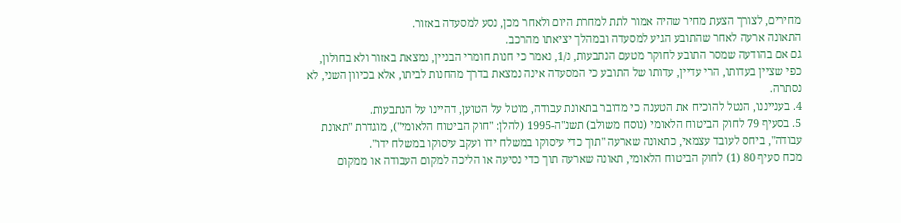מחירים, לצורך הצעת מחיר שהיה אמור לתת למחרת היום ולאחר מכן, נסע למסעדה באזור.
התאונה ארעה לאחר שהתובע הגיע למסעדה ובמהלך יציאתו מהרכב.
גם אם בהודעה שמסר התובע לחוקר מטעם הנתבעות, נ/1, נאמר כי חנות חומרי הבניין, נמצאת באזור ולא בחולון, כפי שציין בעדותו, הרי עדיין, עדותו של התובע כי המסעדה אינה נמצאת בדרך מהחנות לביתו, אלא בכיוון השני, לא נסתרה.
4. בענייננו, הנטל להוכיח את הטענה כי מדובר בתאונת עבודה, מוטל על הטוען, דהיינו על הנתבעות.
5. בסעיף 79 לחוק הביטוח הלאומי (נוסח משולב) תשנ"ה-1995 (להלן: "חוק הביטוח הלאומי"), מוגדרת "תאונת עבודה", ביחס לעובד עצמאי, כתאונה שארעה "תוך כדי עיסוקו במשלח ידו ועקב עיסוקו במשלח ידו".
מכח סעיף 80 (1) לחוק הביטוח הלאומי, תאונה שארעה תוך כדי נסיעה או הליכה למקום העבודה או ממקום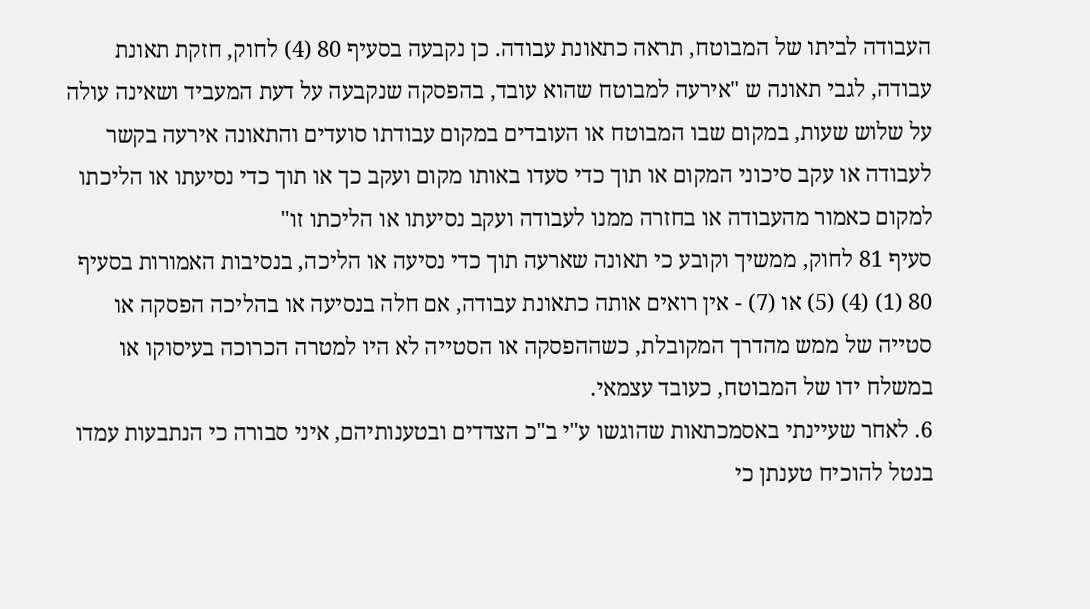העבודה לביתו של המבוטח, תראה כתאונת עבודה. כן נקבעה בסעיף 80 (4) לחוק, חזקת תאונת עבודה, לגבי תאונה ש "אירעה למבוטח שהוא עובד, בהפסקה שנקבעה על דעת המעביד ושאינה עולה על שלוש שעות, במקום שבו המבוטח או העובדים במקום עבודתו סועדים והתאונה אירעה בקשר לעבודה או עקב סיכוני המקום או תוך כדי סעדו באותו מקום ועקב כך או תוך כדי נסיעתו או הליכתו למקום כאמור מהעבודה או בחזרה ממנו לעבודה ועקב נסיעתו או הליכתו זו"
סעיף 81 לחוק, ממשיך וקובע כי תאונה שארעה תוך כדי נסיעה או הליכה, בנסיבות האמורות בסעיף 80 (1) (4) (5) או (7) - אין רואים אותה כתאונת עבודה, אם חלה בנסיעה או בהליכה הפסקה או סטייה של ממש מהדרך המקובלת, כשההפסקה או הסטייה לא היו למטרה הכרוכה בעיסוקו או במשלח ידו של המבוטח, כעובד עצמאי.
6. לאחר שעיינתי באסמכתאות שהוגשו ע"י ב"כ הצדדים ובטענותיהם, איני סבורה כי הנתבעות עמדו בנטל להוכיח טענתן כי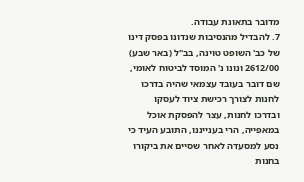מדובר בתאונת עבודה.
7. להבדיל מהנסיבות שנדונו בפסק דינו של כב' השופט טוינה, בב"ל (באר שבע) 2612/00 ונונו נ' המוסד לביטוח לאומי, שם דובר בעובד עצמאי שהיה בדרכו לחנות לצורך רכישת ציוד לעסקו ובדרכו לחנות, עצר להפסקת אוכל במאפייה, הרי בענייננו, התובע העיד כי נסע למסעדה לאחר שסיים את ביקורו בחנות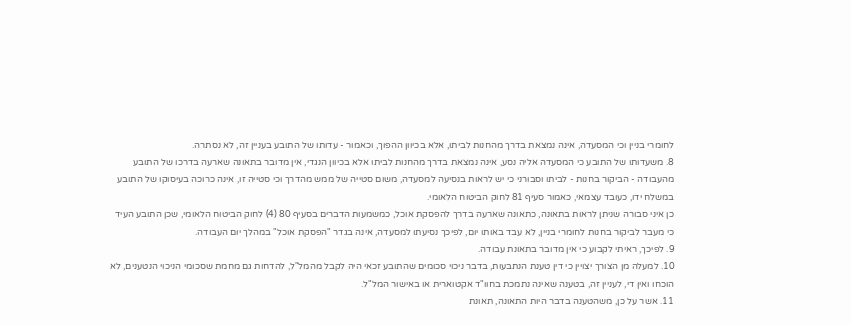לחומרי בניין וכי המסעדה, אינה נמצאת בדרך מהחנות לביתו, אלא בכיוון ההפוך, וכאמור - עדותו של התובע בעניין זה, לא נסתרה.
8. משעדותו של התובע כי המסעדה אליה נסע, אינה נמצאת בדרך מהחנות לביתו אלא בכיוון הנגדי, אין מדובר בתאונה שארעה בדרכו של התובע מהעבודה - הביקור בחנות - לביתו וסבורני כי יש לראות בנסיעה למסעדה, משום סטייה של ממש מהדרך וכי סטייה זו, אינה כרוכה בעיסוקו של התובע במשלח ידו, כעובד עצמאי, כאמור סעיף 81 לחוק הביטוח הלאומי.
כן איני סבורה שניתן לראות בתאונה, כתאונה שארעה בדרך להפסקת אוכל, כמשמעות הדברים בסעיף 80 (4) לחוק הביטוח הלאומי, שכן התובע העיד כי מעבר לביקור בחנות לחומרי בניין, לא עבד באותו יום, לפיכך נסיעתו למסעדה, אינה בגדר "הפסקת אוכל" במהלך יום העבודה.
9. לפיכך, ראיתי לקבוע כי אין מדובר בתאונת עבודה.
10. למעלה מן הצורך יצויין כי דין טענת הנתבעות, בדבר ניכוי סכומים שהתובע זכאי היה לקבל מהמל"ל, להדחות גם מחמת שסכומי הניכוי הנטענים, לא הוכחו ואין די, לעניין זה, בטענה שאינה נתמכת בחוו"ד אקטוארית או באישור המל"ל.
11. אשר על כן, משהטענה בדבר היות התאונה, תאונת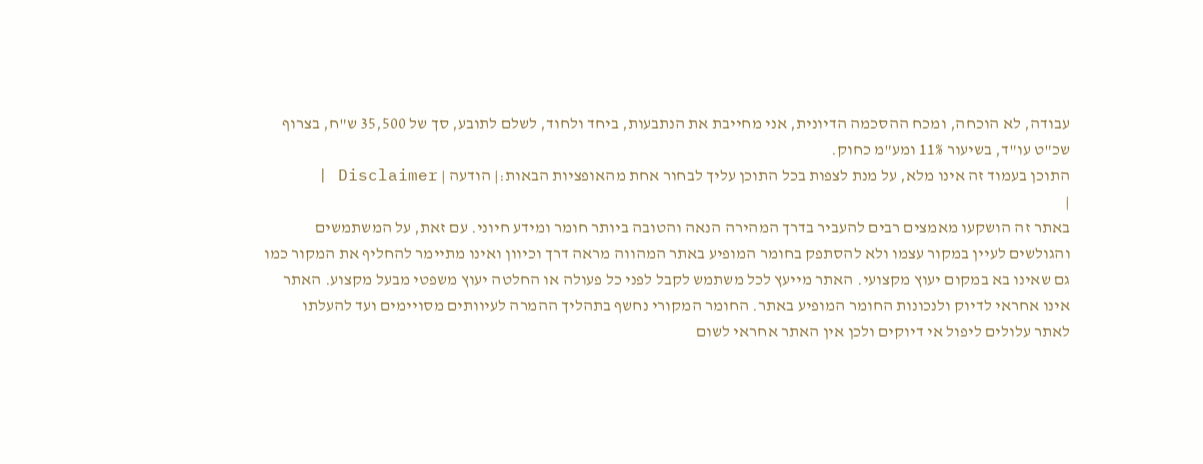עבודה, לא הוכחה, ומכח ההסכמה הדיונית, אני מחייבת את הנתבעות, ביחד ולחוד, לשלם לתובע, סך של 35,500 ש"ח, בצרוף שכ"ט עו"ד, בשיעור 11% ומע"מ כחוק.
התוכן בעמוד זה אינו מלא, על מנת לצפות בכל התוכן עליך לבחור אחת מהאופציות הבאות:| הודעה | Disclaimer |
|
באתר זה הושקעו מאמצים רבים להעביר בדרך המהירה הנאה והטובה ביותר חומר ומידע חיוני. עם זאת, על המשתמשים והגולשים לעיין במקור עצמו ולא להסתפק בחומר המופיע באתר המהווה מראה דרך וכיוון ואינו מתיימר להחליף את המקור כמו גם שאינו בא במקום יעוץ מקצועי. האתר מייעץ לכל משתמש לקבל לפני כל פעולה או החלטה יעוץ משפטי מבעל מקצוע. האתר אינו אחראי לדיוק ולנכונות החומר המופיע באתר. החומר המקורי נחשף בתהליך ההמרה לעיוותים מסויימים ועד להעלתו לאתר עלולים ליפול אי דיוקים ולכן אין האתר אחראי לשום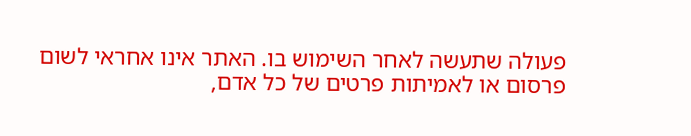פעולה שתעשה לאחר השימוש בו. האתר אינו אחראי לשום פרסום או לאמיתות פרטים של כל אדם,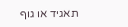תאגיד או גוף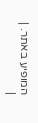המופיע באתר. |
|